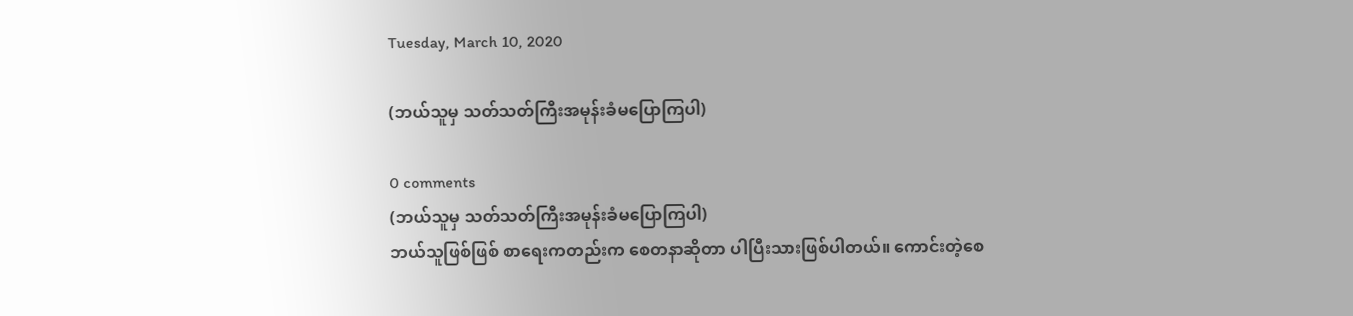Tuesday, March 10, 2020

(ဘယ်သူမှ သတ်သတ်ကြီးအမုန်းခံမပြောကြပါ)

0 comments
(ဘယ်သူမှ သတ်သတ်ကြီးအမုန်းခံမပြောကြပါ)
ဘယ်သူဖြစ်ဖြစ် စာရေးကတည်းက စေတနာဆိုတာ ပါပြီးသားဖြစ်ပါတယ်။ ကောင်းတဲ့စေ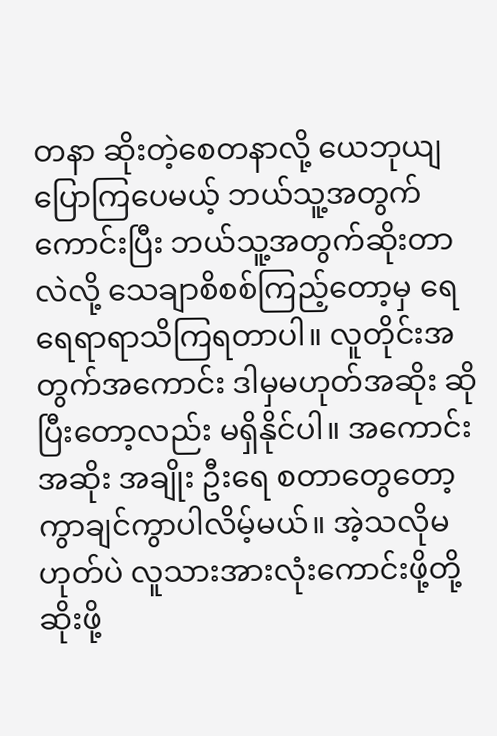တနာ ဆိုးတဲ့စေတနာလို့ ယေဘုယျပြောကြပေမယ့် ဘယ်သူ့အတွက်ကောင်းပြီး ဘယ်သူ့အတွက်ဆိုးတာလဲလို့ သေချာစိစစ်ကြည့်တော့မှ ရေရေရာရာသိကြရတာပါ။ လူတိုင်းအတွက်အကောင်း ဒါမှမဟုတ်အဆိုး ဆိုပြီးတော့လည်း မရှိနိုင်ပါ။ အကောင်းအဆိုး အချိုး ဦးရေ စတာတွေတော့ ကွာချင်ကွာပါလိမ့်မယ်။ အဲ့သလိုမဟုတ်ပဲ လူသားအားလုံးကောင်းဖို့တို့ ဆိုးဖို့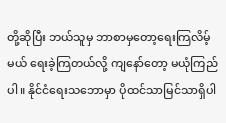တို့ဆိုပြီး ဘယ်သူမှ ဘာစာမှတော့ရေးကြလိမ့်မယ် ရေးခဲ့ကြတယ်လို့ ကျနော်တော့ မယုံကြည်ပါ။ နိုင်ငံရေးသဘောမှာ ပိုထင်သာမြင်သာရှိပါ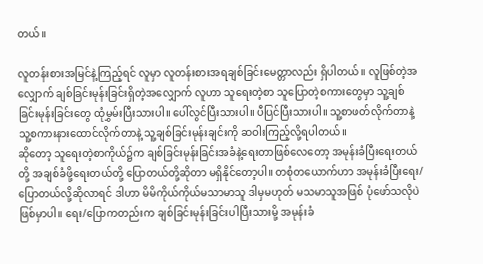တယ်။

လူတန်းစားအမြင်နဲ့ကြည့်ရင် လူမှာ လူတန်းစားအရချစ်ခြင်းမေတ္တာလည်း ရှိပါတယ်။ လူဖြစ်တဲ့အလျှောက် ချစ်ခြင်းမုန်းခြင်းရှိတဲ့အလျှောက် လူဟာ သူရေးတဲ့စာ သူပြောတဲ့စကားတွေမှာ သူ့ချစ်ခြင်းမုန်းခြင်းတွေ ထုံမွှမ်းပြီးသားပါ။ ပေါ်လွင်ပြီးသားပါ။ ပီပြင်ပြီးသားပါ။ သူ့စာဖတ်လိုက်တာနဲ့ သူ့စကားနားထောင်လိုက်တာနဲ့ သူ့ချစ်ခြင်းမုန်းချင်းကို ဆဝါးကြည့်လို့ရပါတယ်။
ဆိုတော့ သူရေးတဲ့စာကိုယ်၌က ချစ်ခြင်းမုန်းခြင်းအခံနဲ့ရေးတာဖြစ်လေတော့ အမုန်းခံပြီးရေးတယ်တို့ အချစ်ခံဖို့ရေးတယ်တို့ ပြောတယ်တို့ဆိုတာ မရှိနိုင်တော့ပါ။ တစုံတယောက်ဟာ အမုန်းခံပြီးရေး/ပြောတယ်လို့ဆိုလာရင် ဒါဟာ မိမိကိုယ်ကိုယ်မသာမာသူ ဒါမှမဟုတ် မသမာသူအဖြစ် ပုံဖော်သလိုပဲဖြစ်မှာပါ။ ရေး/ပြောကတည်းက ချစ်ခြင်းမုန်းခြင်းပါပြီးသားမို့ အမုန်းခံ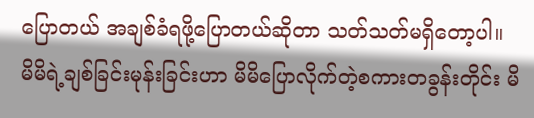ပြောတယ် အချစ်ခံရဖို့ပြောတယ်ဆိုတာ သတ်သတ်မရှိတော့ပါ။
မိမိရဲ့ချစ်ခြင်းမုန်းခြင်းဟာ မိမိပြောလိုက်တဲ့စကားတခွန်းတိုင်း မိ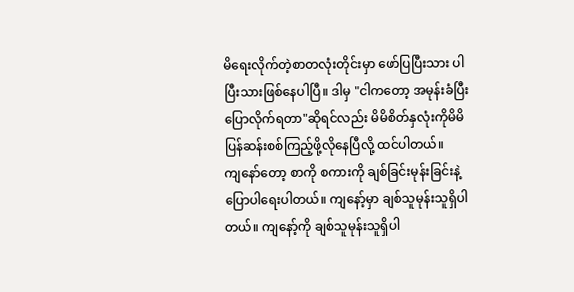မိရေးလိုက်တဲ့စာတလုံးတိုင်းမှာ ဖော်ပြပြီးသား ပါပြီးသားဖြစ်နေပါပြီ။ ဒါမှ "ငါကတော့ အမုန်းခံပြီးပြောလိုက်ရတာ"ဆိုရင်လည်း မိမိစိတ်နှလုံးကိုမိမိပြန်ဆန်းစစ်ကြည့်ဖို့လိုနေပြီလို့ ထင်ပါတယ်။
ကျနော်တော့ စာကို စကားကို ချစ်ခြင်းမုန်းခြင်းနဲ့ ပြောပါရေးပါတယ်။ ကျနော့်မှာ ချစ်သူမုန်းသူရှိပါတယ်။ ကျနော့်ကို ချစ်သူမုန်းသူရှိပါ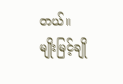တယ်။
မျိုးမြင့်ချို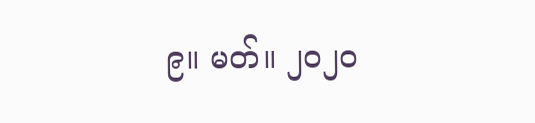၉။ မတ်။ ၂၀၂၀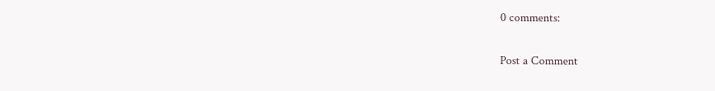0 comments:

Post a Comment